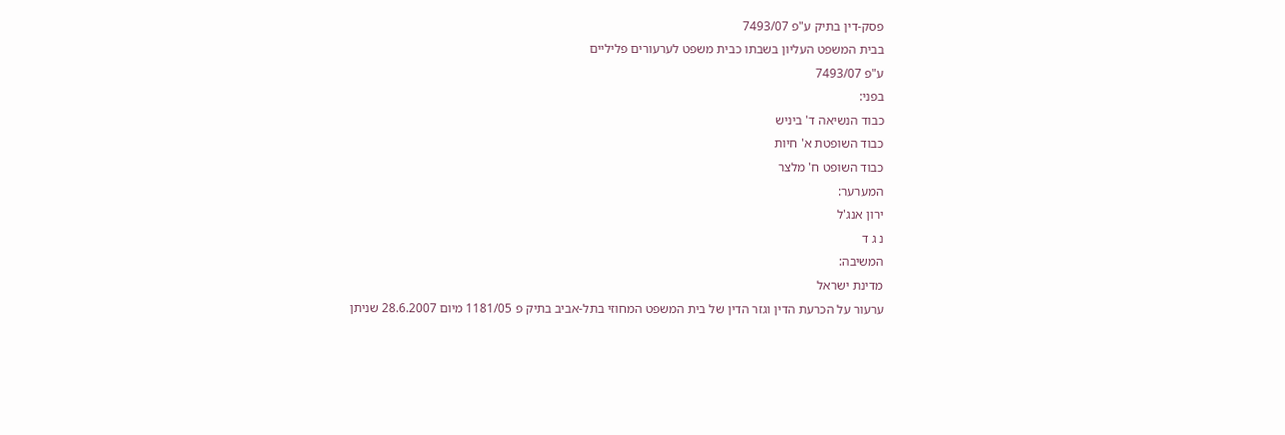פסק-דין בתיק ע"פ 7493/07
בבית המשפט העליון בשבתו כבית משפט לערעורים פליליים
ע"פ 7493/07
בפני:
כבוד הנשיאה ד' ביניש
כבוד השופטת א' חיות
כבוד השופט ח' מלצר
המערער:
ירון אנג'ל
נ ג ד
המשיבה:
מדינת ישראל
ערעור על הכרעת הדין וגזר הדין של בית המשפט המחוזי בתל-אביב בתיק פ 1181/05 מיום 28.6.2007 שניתן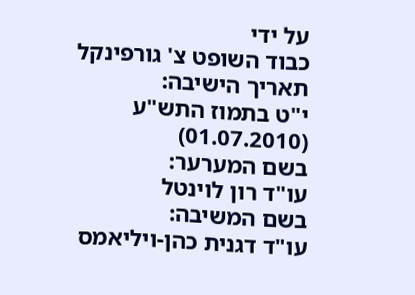על ידי
כבוד השופט צ' גורפינקל
תאריך הישיבה:
י"ט בתמוז התש"ע
(01.07.2010)
בשם המערער:
עו"ד רון לוינטל
בשם המשיבה:
עו"ד דגנית כהן-ויליאמס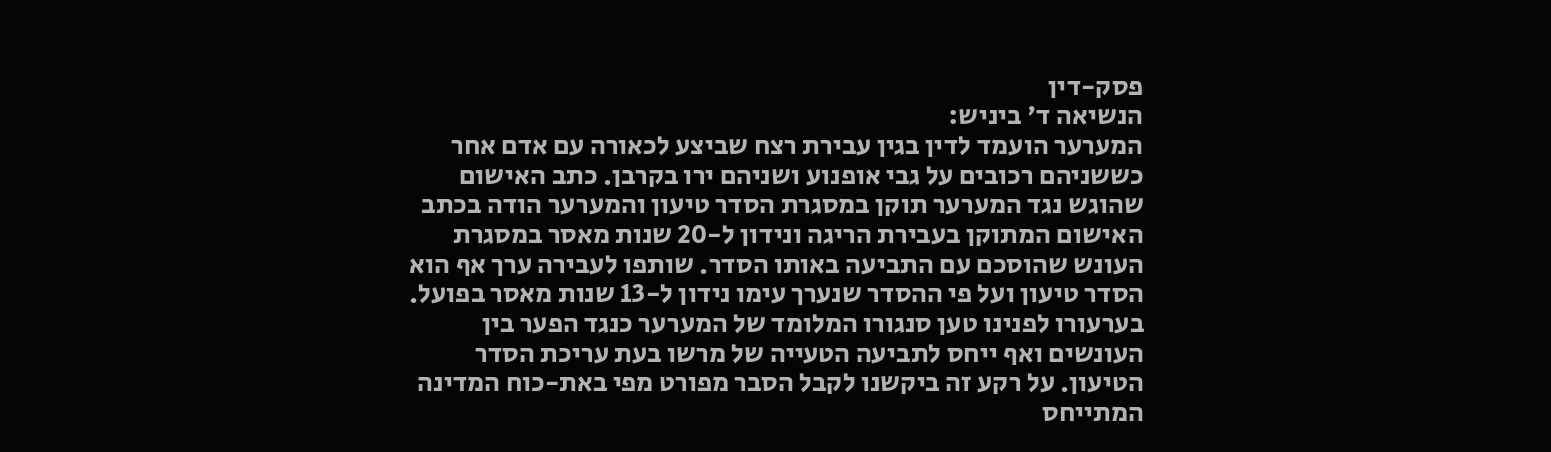פסק-דין
הנשיאה ד' ביניש:
המערער הועמד לדין בגין עבירת רצח שביצע לכאורה עם אדם אחר כששניהם רכובים על גבי אופנוע ושניהם ירו בקרבן. כתב האישום שהוגש נגד המערער תוקן במסגרת הסדר טיעון והמערער הודה בכתב האישום המתוקן בעבירת הריגה ונידון ל-20 שנות מאסר במסגרת העונש שהוסכם עם התביעה באותו הסדר. שותפו לעבירה ערך אף הוא הסדר טיעון ועל פי ההסדר שנערך עימו נידון ל-13 שנות מאסר בפועל.
בערעורו לפנינו טען סנגורו המלומד של המערער כנגד הפער בין העונשים ואף ייחס לתביעה הטעייה של מרשו בעת עריכת הסדר הטיעון. על רקע זה ביקשנו לקבל הסבר מפורט מפי באת-כוח המדינה המתייחס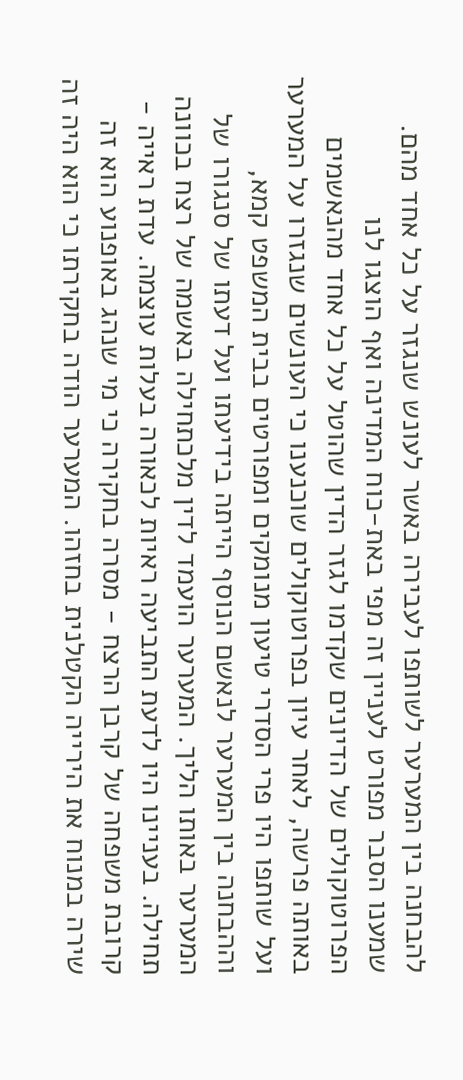להבחנה בין המערער לשותפו לעבירה באשר לעונש שנגזר על כל אחד מהם. שמענו הסבר מפורט לעניין זה מפי באת-כוח המדינה ואף הוצגו לנו הפרוטוקולים של הדיונים שקדמו לגזר הדין שהוטל על כל אחד מהנאשמים באותה פרשה, לאחר עיון בפרוטוקולים שוכנענו כי העונשים שנגזרו על המערער ועל שותפו היו פרי הסדרי טיעון מנומקים ומפורטים בבית המשפט קמא, וההבחנה בין המערער לנאשם הנוסף הייתה בידיעתו ועל דעתו של סנגורו של המערער באותו הליך. המערער הועמד לדין מלכתחילה באשמה של רצח בכוונה תחילה. בעניינו היו לדעת התביעה ראיות לכאורה בעלות עוצמה. עדת ראייה - קרובת משפחה של קרבן הרצח - מסרה בחקירה כי מי שנהג באופנוע הוא זה שירה במנוח את הירייה הקטלנית בחזהו. המערער הודה בחקירתו כי הוא היה זה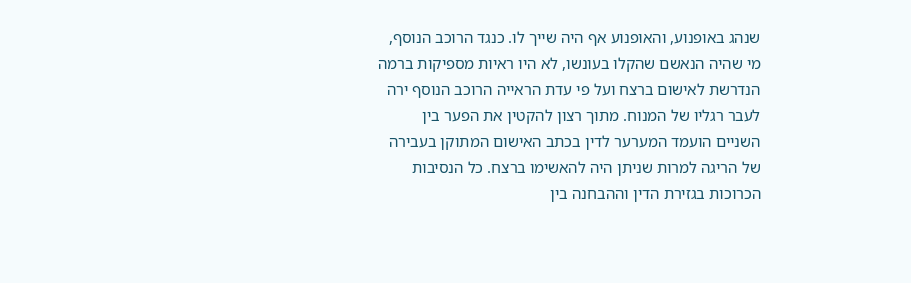שנהג באופנוע, והאופנוע אף היה שייך לו. כנגד הרוכב הנוסף, מי שהיה הנאשם שהקלו בעונשו, לא היו ראיות מספיקות ברמה הנדרשת לאישום ברצח ועל פי עדת הראייה הרוכב הנוסף ירה לעבר רגליו של המנוח. מתוך רצון להקטין את הפער בין השניים הועמד המערער לדין בכתב האישום המתוקן בעבירה של הריגה למרות שניתן היה להאשימו ברצח. כל הנסיבות הכרוכות בגזירת הדין וההבחנה בין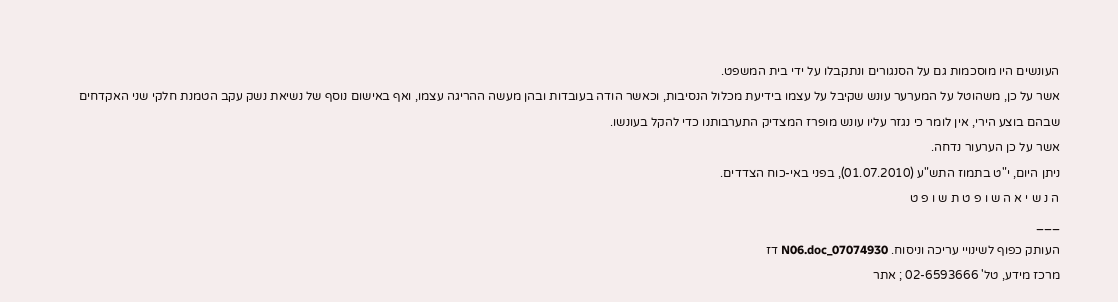העונשים היו מוסכמות גם על הסנגורים ונתקבלו על ידי בית המשפט.
אשר על כן, משהוטל על המערער עונש שקיבל על עצמו בידיעת מכלול הנסיבות, וכאשר הודה בעובדות ובהן מעשה ההריגה עצמו, ואף באישום נוסף של נשיאת נשק עקב הטמנת חלקי שני האקדחים שבהם בוצע הירי, אין לומר כי נגזר עליו עונש מופרז המצדיק התערבותנו כדי להקל בעונשו.
אשר על כן הערעור נדחה.
ניתן היום, י"ט בתמוז התש"ע (01.07.2010), בפני באי-כוח הצדדים.
ה נ ש י א ה ש ו פ ט ת ש ו פ ט
___
העותק כפוף לשינויי עריכה וניסוח. 07074930_N06.doc דז
מרכז מידע, טל' 02-6593666 ; אתר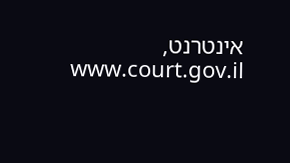אינטרנט, www.court.gov.il